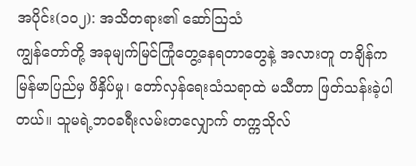အပိုင်း(၁၀၂): အသိတရား၏ ဆော်ဩသံ
ကျွန်တော်တို့ အခုမျက်မြင်ကြုံတွေ့နေရတာတွေနဲ့ အလားတူ တချိန်က မြန်မာပြည်မှ ဖိနှိပ်မှု၊ တော်လှန်ရေးသံသရာထဲ မသီတာ ဖြတ်သန်းခဲ့ပါတယ်။ သူမရဲ့ဘဝခရီးလမ်းတလျှောက် တက္ကသိုလ်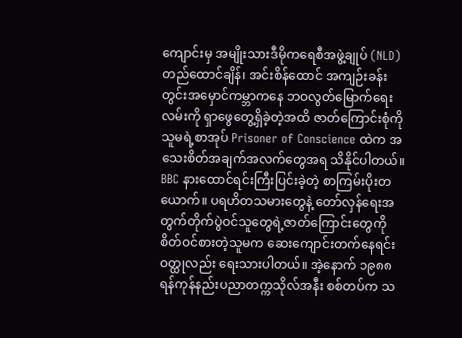ကျောင်းမှ အမျိုးသားဒီမိုကရေစီအဖွဲ့ချုပ် (NLD) တည်ထောင်ချိန်၊ အင်းစိန်ထောင် အကျဉ်းခန်းတွင်းအမှောင်ကမ္ဘာကနေ ဘဝလွတ်မြောက်ရေးလမ်းကို ရှာဖွေတွေ့ရှိခဲ့တဲ့အထိ ဇာတ်ကြောင်းစုံကို သူမရဲ့စာအုပ် Prisoner of Conscience ထဲက အသေးစိတ်အချက်အလက်တွေအရ သိနိုင်ပါတယ်။
BBC နားထောင်ရင်းကြီးပြင်းခဲ့တဲ့ စာကြမ်းပိုးတယောက်။ ပရဟိတသမားတွေနဲ့ တော်လှန်ရေးအတွက်တိုက်ပွဲဝင်သူတွေရဲ့ဇာတ်ကြောင်းတွေကို စိတ်ဝင်စားတဲ့သူမက ဆေးကျောင်းတက်နေရင်း ဝတ္ထုလည်း ရေးသားပါတယ်။ အဲ့နောက် ၁၉၈၈ ရန်ကုန်နည်းပညာတက္ကသိုလ်အနီး စစ်တပ်က သ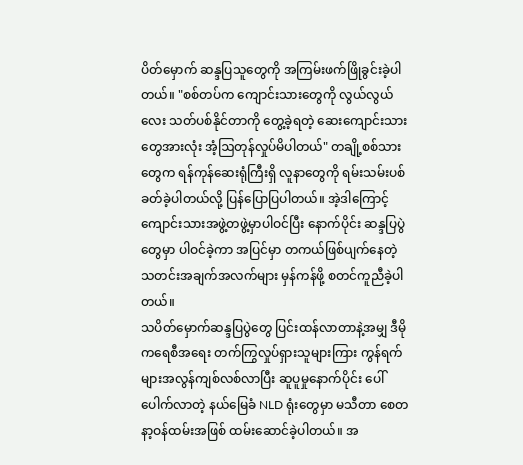ပိတ်မှောက် ဆန္ဒပြသူတွေကို အကြမ်းဖက်ဖြိုခွင်းခဲ့ပါတယ်။ "စစ်တပ်က ကျောင်းသားတွေကို လွယ်လွယ်လေး သတ်ပစ်နိုင်တာကို တွေ့ခဲ့ရတဲ့ ဆေးကျောင်းသားတွေအားလုံး အံ့ဩတုန်လှုပ်မိပါတယ်" တချို့စစ်သားတွေက ရန်ကုန်ဆေးရုံကြီးရှိ လူနာတွေကို ရမ်းသမ်းပစ်ခတ်ခဲ့ပါတယ်လို့ ပြန်ပြောပြပါတယ်။ အဲ့ဒါကြောင့် ကျောင်းသားအဖွဲ့တဖွဲ့မှာပါဝင်ပြီး နောက်ပိုင်း ဆန္ဒပြပွဲတွေမှာ ပါဝင်ခဲ့ကာ အပြင်မှာ တကယ်ဖြစ်ပျက်နေတဲ့ သတင်းအချက်အလက်များ မှန်ကန်ဖို့ စတင်ကူညီခဲ့ပါတယ်။
သပိတ်မှောက်ဆန္ဒပြပွဲတွေ ပြင်းထန်လာတာနဲ့အမျှ ဒီမိုကရေစီအရေး တက်ကြွလှုပ်ရှားသူများကြား ကွန်ရက်များအလွန်ကျစ်လစ်လာပြီး ဆူပူမှုနောက်ပိုင်း ပေါ်ပေါက်လာတဲ့ နယ်မြေခံ NLD ရုံးတွေမှာ မသီတာ စေတနာ့ဝန်ထမ်းအဖြစ် ထမ်းဆောင်ခဲ့ပါတယ်။ အ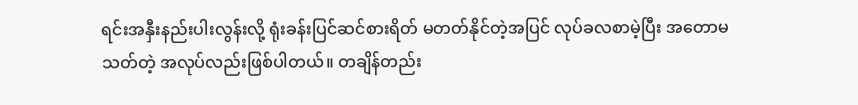ရင်းအနှီးနည်းပါးလွန်းလို့ ရုံးခန်းပြင်ဆင်စားရိတ် မတတ်နိုင်တဲ့အပြင် လုပ်ခလစာမဲ့ပြီး အတောမသတ်တဲ့ အလုပ်လည်းဖြစ်ပါတယ်။ တချိန်တည်း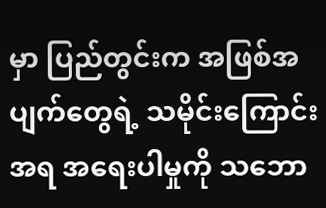မှာ ပြည်တွင်းက အဖြစ်အပျက်တွေရဲ့ သမိုင်းကြောင်းအရ အရေးပါမှုကို သဘော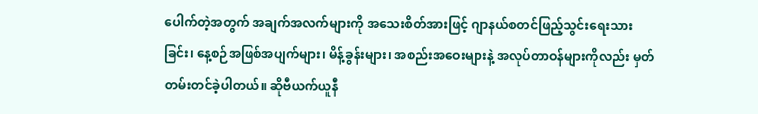ပေါက်တဲ့အတွက် အချက်အလက်များကို အသေးစိတ်အားဖြင့် ဂျာနယ်စတင်ဖြည့်သွင်းရေးသားခြင်း၊ နေ့စဉ်အဖြစ်အပျက်များ၊ မိန့်ခွန်းများ၊ အစည်းအဝေးများနဲ့ အလုပ်တာဝန်များကိုလည်း မှတ်တမ်းတင်ခဲ့ပါတယ်။ ဆိုဗီယက်ယူနီ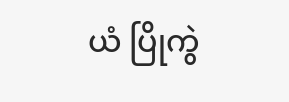ယံ ပြိုကွဲ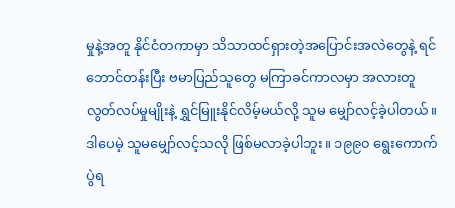မှုနဲ့အတူ နိုင်ငံတကာမှာ သိသာထင်ရှားတဲ့အပြောင်းအလဲတွေနဲ့ ရင်ဘောင်တန်းပြီး ဗမာပြည်သူတွေ မကြာခင်ကာလမှာ အလားတူ လွတ်လပ်မှုမျိုးနဲ့ ရွှင်မြူးနိုင်လိမ့်မယ်လို့ သူမ မျှော်လင့်ခဲ့ပါတယ်။
ဒါပေမဲ့ သူမမျှော်လင့်သလို ဖြစ်မလာခဲ့ပါဘူး။ ၁၉၉၀ ရွေးကောက်ပွဲရ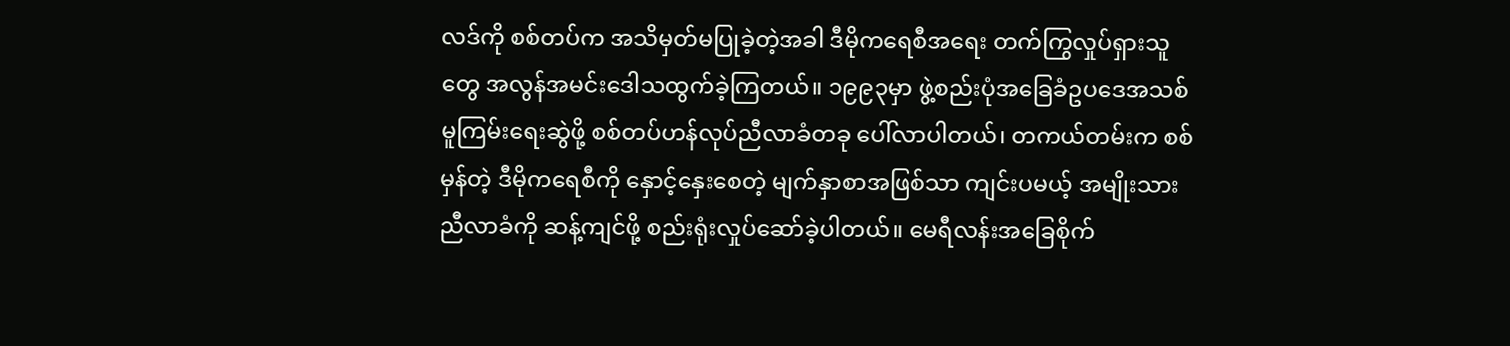လဒ်ကို စစ်တပ်က အသိမှတ်မပြုခဲ့တဲ့အခါ ဒီမိုကရေစီအရေး တက်ကြွလှုပ်ရှားသူတွေ အလွန်အမင်းဒေါသထွက်ခဲ့ကြတယ်။ ၁၉၉၃မှာ ဖွဲ့စည်းပုံအခြေခံဥပဒေအသစ် မူကြမ်းရေးဆွဲဖို့ စစ်တပ်ဟန်လုပ်ညီလာခံတခု ပေါ်လာပါတယ်၊ တကယ်တမ်းက စစ်မှန်တဲ့ ဒီမိုကရေစီကို နှောင့်နှေးစေတဲ့ မျက်နှာစာအဖြစ်သာ ကျင်းပမယ့် အမျိုးသားညီလာခံကို ဆန့်ကျင်ဖို့ စည်းရုံးလှုပ်ဆော်ခဲ့ပါတယ်။ မေရီလန်းအခြေစိုက်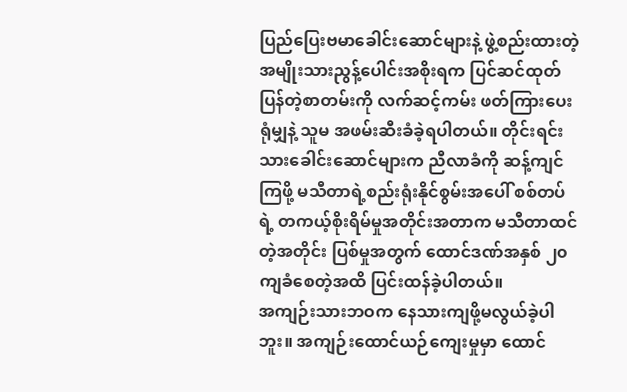ပြည်ပြေးဗမာခေါင်းဆောင်များနဲ့ ဖွဲ့စည်းထားတဲ့ အမျိုးသားညွန့်ပေါင်းအစိုးရက ပြင်ဆင်ထုတ်ပြန်တဲ့စာတမ်းကို လက်ဆင့်ကမ်း ဖတ်ကြားပေးရုံမျှနဲ့ သူမ အဖမ်းဆီးခံခဲ့ရပါတယ်။ တိုင်းရင်းသားခေါင်းဆောင်များက ညီလာခံကို ဆန့်ကျင်ကြဖို့ မသီတာရဲ့စည်းရုံးနိုင်စွမ်းအပေါ် စစ်တပ်ရဲ့ တကယ့်စိုးရိမ်မှုအတိုင်းအတာက မသီတာထင်တဲ့အတိုင်း ပြစ်မှုအတွက် ထောင်ဒဏ်အနှစ် ၂၀ ကျခံစေတဲ့အထိ ပြင်းထန်ခဲ့ပါတယ်။
အကျဉ်းသားဘဝက နေသားကျဖို့မလွယ်ခဲ့ပါဘူး။ အကျဉ်းထောင်ယဉ်ကျေးမှုမှာ ထောင်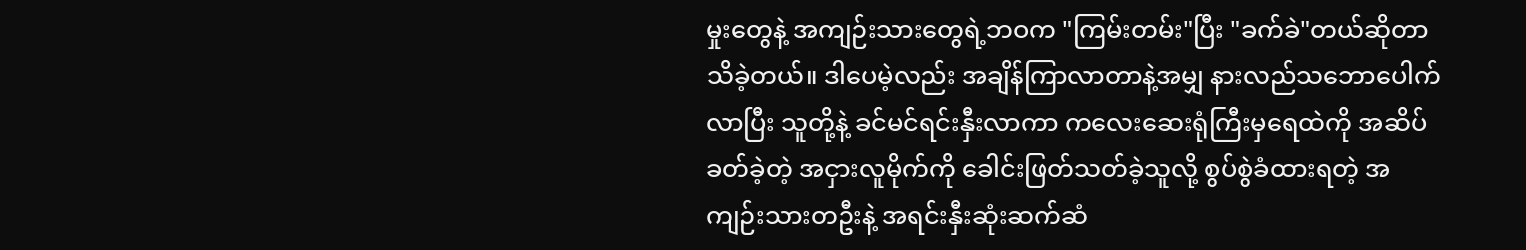မှုးတွေနဲ့ အကျဉ်းသားတွေရဲ့ဘဝက "ကြမ်းတမ်း"ပြီး "ခက်ခဲ"တယ်ဆိုတာ သိခဲ့တယ်။ ဒါပေမဲ့လည်း အချိန်ကြာလာတာနဲ့အမျှ နားလည်သဘောပေါက်လာပြီး သူတို့နဲ့ ခင်မင်ရင်းနှီးလာကာ ကလေးဆေးရုံကြီးမှရေထဲကို အဆိပ်ခတ်ခဲ့တဲ့ အငှားလူမိုက်ကို ခေါင်းဖြတ်သတ်ခဲ့သူလို့ စွပ်စွဲခံထားရတဲ့ အကျဉ်းသားတဦးနဲ့ အရင်းနှီးဆုံးဆက်ဆံ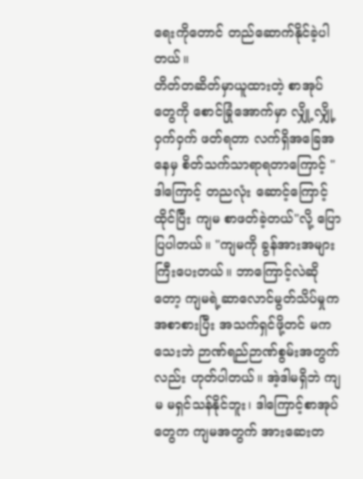ရေးကိုတောင် တည်ဆောက်နိုင်ခဲ့ပါတယ်။
တိတ်တဆိတ်မှာယူထားတဲ့ စာအုပ်တွေကို စောင်ခြုံအောက်မှာ လျှို့လျှို့ဝှက်ဝှက် ဖတ်ရတာ လက်ရှိအခြေအနေမှ စိတ်သက်သာရာရတာကြောင့် "ဒါကြောင့် တညလုံး ဆောင့်ကြောင့်ထိုင်ပြီး ကျမ စာဖတ်ခဲ့တယ်"လို့ ပြောပြပါတယ်။ "ကျမကို ခွန်အားအများကြီးပေးတယ်။ ဘာကြောင့်လဲဆိုတော့ ကျမရဲ့ဆာလောင်မွတ်သိပ်မှုက အစာစားပြီး အသက်ရှင်ဖို့တင် မကသေးဘဲ ဉာဏ်ရည်ဉာဏ်စွမ်းအတွက်လည်း ဟုတ်ပါတယ်။ အဲ့ဒါမရှိဘဲ ကျမ မရှင်သန်နိုင်ဘူး၊ ဒါကြောင့်စာအုပ်တွေက ကျမအတွက် အားဆေးတ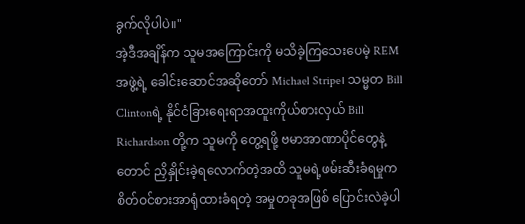ခွက်လိုပါပဲ။"
အဲ့ဒီအချိန်က သူမအကြောင်းကို မသိခဲ့ကြသေးပေမဲ့ REM အဖွဲ့ရဲ့ ခေါင်းဆောင်အဆိုတော် Michael Stripe၊ သမ္မတ Bill Clintonရဲ့ နိုင်ငံခြားရေးရာအထူးကိုယ်စားလှယ် Bill Richardson တို့က သူမကို တွေ့ရဖို့ ဗမာအာဏာပိုင်တွေနဲ့တောင် ညှိနှိုင်းခဲ့ရလောက်တဲ့အထိ သူမရဲ့ဖမ်းဆီးခံရမှုက စိတ်ဝင်စားအာရုံထားခံရတဲ့ အမှုတခုအဖြစ် ပြောင်းလဲခဲ့ပါ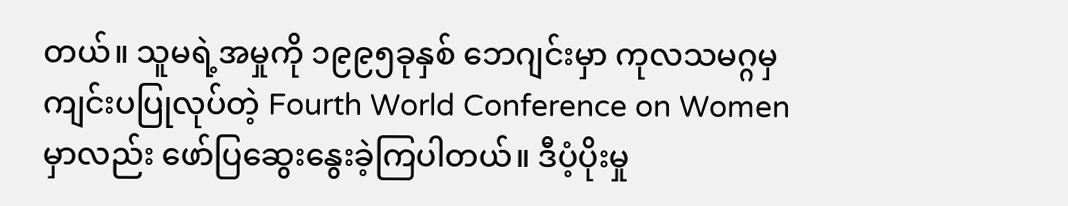တယ်။ သူမရဲ့အမှုကို ၁၉၉၅ခုနှစ် ဘေဂျင်းမှာ ကုလသမဂ္ဂမှ ကျင်းပပြုလုပ်တဲ့ Fourth World Conference on Women မှာလည်း ဖော်ပြဆွေးနွေးခဲ့ကြပါတယ်။ ဒီပံ့ပိုးမှု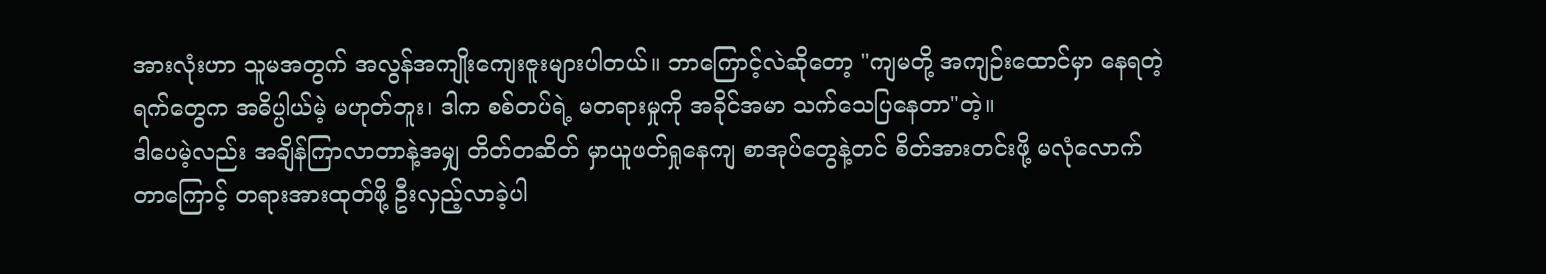အားလုံးဟာ သူမအတွက် အလွန်အကျိုးကျေးဇူးများပါတယ်။ ဘာကြောင့်လဲဆိုတော့ "ကျမတို့ အကျဉ်းထောင်မှာ နေရတဲ့ရက်တွေက အဓိပ္ပါယ်မဲ့ မဟုတ်ဘူး၊ ဒါက စစ်တပ်ရဲ့ မတရားမှုကို အခိုင်အမာ သက်သေပြနေတာ"တဲ့။
ဒါပေမဲ့လည်း အချိန်ကြာလာတာနဲ့အမျှ တိတ်တဆိတ် မှာယူဖတ်ရှုနေကျ စာအုပ်တွေနဲ့တင် စိတ်အားတင်းဖို့ မလုံလောက်တာကြောင့် တရားအားထုတ်ဖို့ ဦးလှည့်လာခဲ့ပါ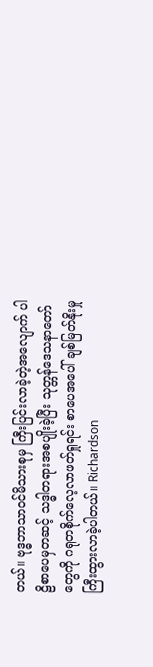တယ်။ ဗုဒ္ဓဘာသာဝင်မိသားစုမှ ကြီးပြင်းလာခဲ့တဲ့အလျောက် ပါဠိစာပေမှတဆင့် သဒ္ဓါတရားအစပျိုးခဲ့ပြီး သုတ္တန်ဒေသနာတော်တွေကို ဂရုတစိုက်လေ့လာဖတ်ရှုရင်း စာပေအပေါ် ချစ်မြတ်နိုးမှု ကြီးထွားလာခဲ့ပါတယ်။ Richardson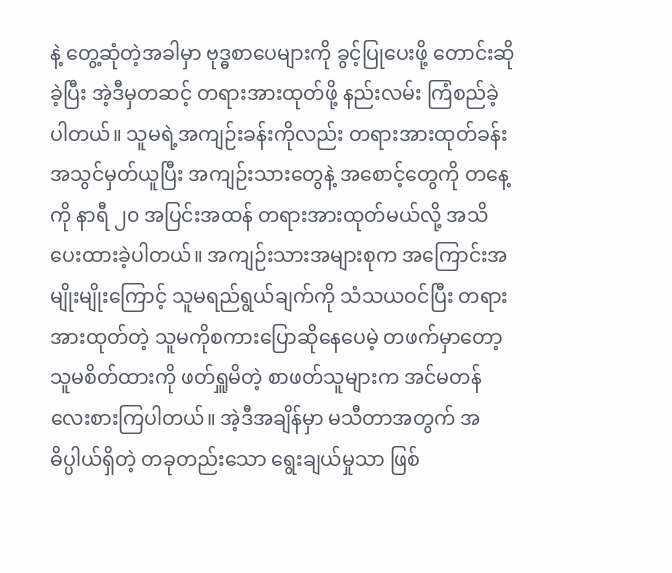နဲ့ တွေ့ဆုံတဲ့အခါမှာ ဗုဒ္ဓစာပေများကို ခွင့်ပြုပေးဖို့ တောင်းဆိုခဲ့ပြီး အဲ့ဒီမှတဆင့် တရားအားထုတ်ဖို့ နည်းလမ်း ကြံစည်ခဲ့ပါတယ်။ သူမရဲ့အကျဉ်းခန်းကိုလည်း တရားအားထုတ်ခန်းအသွင်မှတ်ယူပြီး အကျဉ်းသားတွေနဲ့ အစောင့်တွေကို တနေ့ကို နာရီ ၂၀ အပြင်းအထန် တရားအားထုတ်မယ်လို့ အသိပေးထားခဲ့ပါတယ်။ အကျဉ်းသားအများစုက အကြောင်းအမျိုးမျိုးကြောင့် သူမရည်ရွယ်ချက်ကို သံသယဝင်ပြီး တရားအားထုတ်တဲ့ သူမကိုစကားပြောဆိုနေပေမဲ့ တဖက်မှာတော့ သူမစိတ်ထားကို ဖတ်ရှူမိတဲ့ စာဖတ်သူများက အင်မတန်လေးစားကြပါတယ်။ အဲ့ဒီအချိန်မှာ မသီတာအတွက် အဓိပ္ပါယ်ရှိတဲ့ တခုတည်းသော ရွေးချယ်မှုသာ ဖြစ်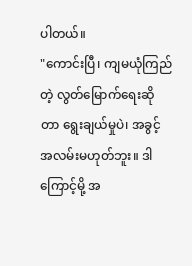ပါတယ်။
"ကောင်းပြီ၊ ကျမယုံကြည်တဲ့ လွတ်မြောက်ရေးဆိုတာ ရွေးချယ်မှုပဲ၊ အခွင့်အလမ်းမဟုတ်ဘူး။ ဒါကြောင့်မို့ အ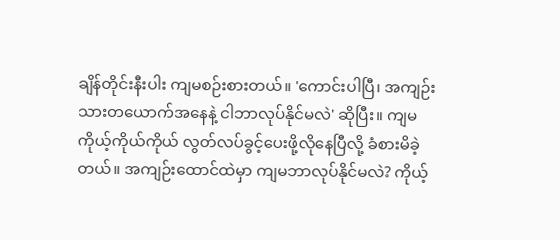ချိန်တိုင်းနီးပါး ကျမစဉ်းစားတယ်။ 'ကောင်းပါပြီ၊ အကျဉ်းသားတယောက်အနေနဲ့ ငါဘာလုပ်နိုင်မလဲ' ဆိုပြီး။ ကျမ ကိုယ့်ကိုယ်ကိုယ် လွတ်လပ်ခွင့်ပေးဖို့လိုနေပြီလို့ ခံစားမိခဲ့တယ်။ အကျဉ်းထောင်ထဲမှာ ကျမဘာလုပ်နိုင်မလဲ? ကိုယ့်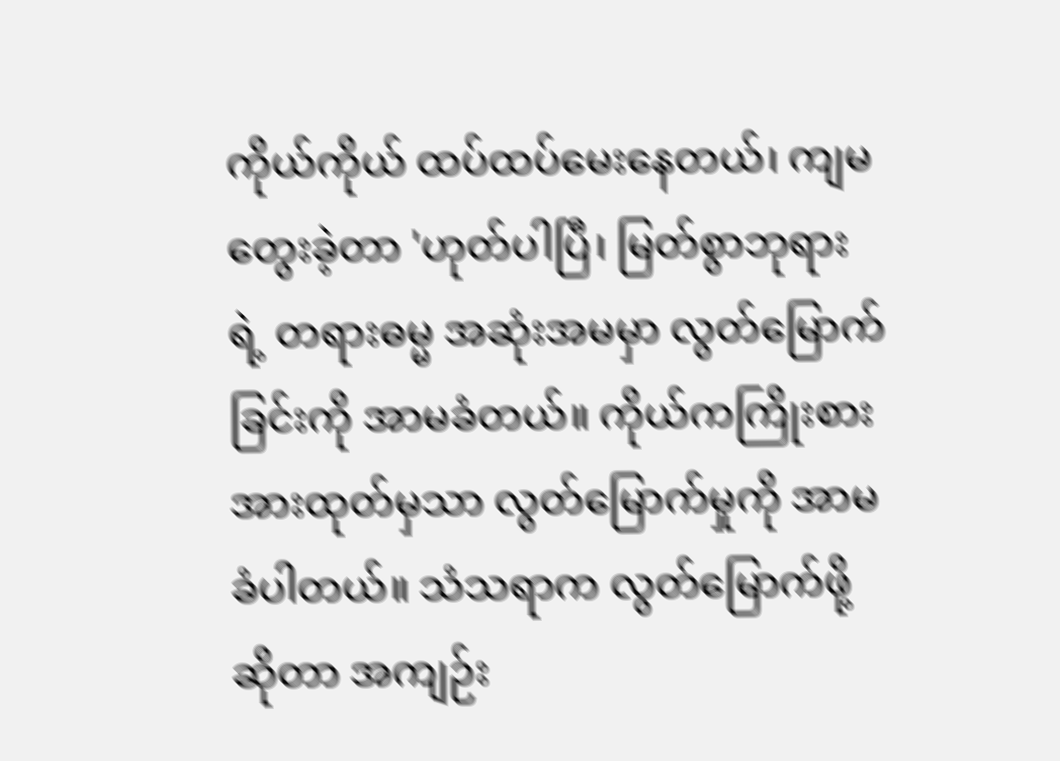ကိုယ်ကိုယ် ထပ်ထပ်မေးနေတယ်၊ ကျမတွေးခဲ့တာ 'ဟုတ်ပါပြီ၊ မြတ်စွာဘုရားရဲ့ တရားဓမ္မ အဆုံးအမမှာ လွတ်မြောက်ခြင်းကို အာမခံတယ်။ ကိုယ်ကကြိုးစားအားထုတ်မှသာ လွတ်မြောက်မှုကို အာမခံပါတယ်။ သံသရာက လွတ်မြောက်ဖို့ဆိုတာ အကျဉ်း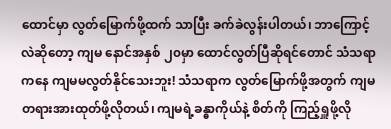ထောင်မှာ လွတ်မြောက်ဖို့ထက် သာပြီး ခက်ခဲလွန်းပါတယ်၊ ဘာကြောင့်လဲဆိုတော့ ကျမ နောင်အနှစ် ၂၀မှာ ထောင်လွတ်ပြီဆိုရင်တောင် သံသရာကနေ ကျမမလွတ်နိုင်သေးဘူး! သံသရာက လွတ်မြောက်ဖို့အတွက် ကျမတရားအားထုတ်ဖို့လိုတယ်၊ ကျမရဲ့ခန္ဓာကိုယ်နဲ့ စိတ်ကို ကြည့်ရှူဖို့လို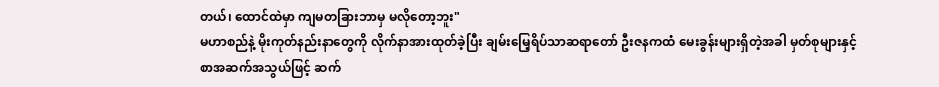တယ်၊ ထောင်ထဲမှာ ကျမတခြားဘာမှ မလိုတော့ဘူး"
မဟာစည်နဲ့ မိုးကုတ်နည်းနာတွေကို လိုက်နာအားထုတ်ခဲ့ပြီး ချမ်းမြေ့ရိပ်သာဆရာတော် ဦးဇနကထံ မေးခွန်းများရှိတဲ့အခါ မှတ်စုများနှင့် စာအဆက်အသွယ်ဖြင့် ဆက်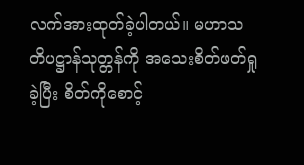လက်အားထုတ်ခဲ့ပါတယ်။ မဟာသတိပဋ္ဌာန်သုတ္တန်ကို အသေးစိတ်ဖတ်ရှုခဲ့ပြီး စိတ်ကိုစောင့်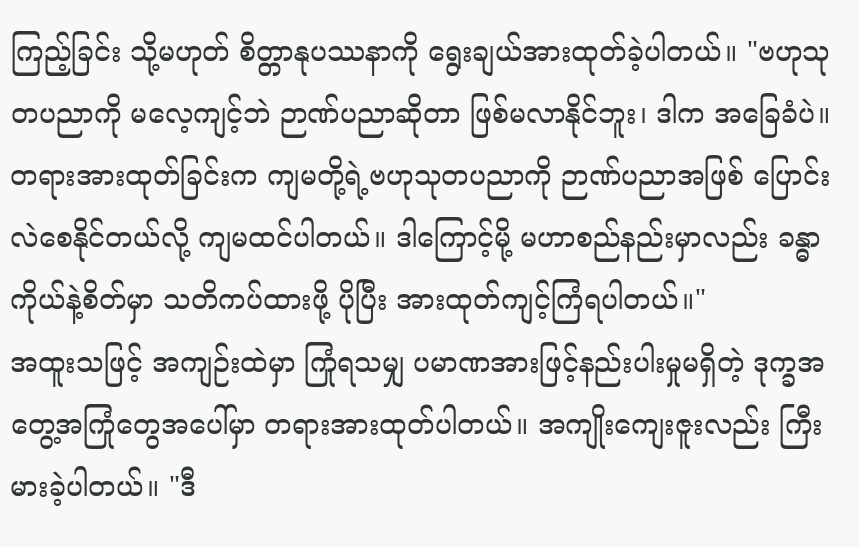ကြည့်ခြင်း သို့မဟုတ် စိတ္တာနုပဿနာကို ရွေးချယ်အားထုတ်ခဲ့ပါတယ်။ "ဗဟုသုတပညာကို မလေ့ကျင့်ဘဲ ဉာဏ်ပညာဆိုတာ ဖြစ်မလာနိုင်ဘူး၊ ဒါက အခြေခံပဲ။ တရားအားထုတ်ခြင်းက ကျမတို့ရဲ့ဗဟုသုတပညာကို ဉာဏ်ပညာအဖြစ် ပြောင်းလဲစေနိုင်တယ်လို့ ကျမထင်ပါတယ်။ ဒါကြောင့်မို့ မဟာစည်နည်းမှာလည်း ခန္ဓာကိုယ်နဲ့စိတ်မှာ သတိကပ်ထားဖို့ ပိုပြီး အားထုတ်ကျင့်ကြံရပါတယ်။"
အထူးသဖြင့် အကျဉ်းထဲမှာ ကြုံရသမျှ ပမာဏအားဖြင့်နည်းပါးမှုမရှိတဲ့ ဒုက္ခအတွေ့အကြုံတွေအပေါ်မှာ တရားအားထုတ်ပါတယ်။ အကျိုးကျေးဇူးလည်း ကြီးမားခဲ့ပါတယ်။ "ဒီ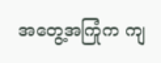အတွေ့အကြုံက ကျ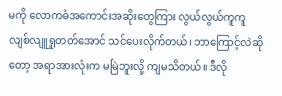မကို လောကဓံအကောင်းအဆိုးတွေကြား လွယ်လွယ်ကူကူ လျစ်လျူရှုတတ်အောင် သင်ပေးလိုက်တယ်၊ ဘာကြောင့်လဲဆိုတော့ အရာအားလုံးက မမြဲဘူးလို့ ကျမသိတယ်။ ဒီလို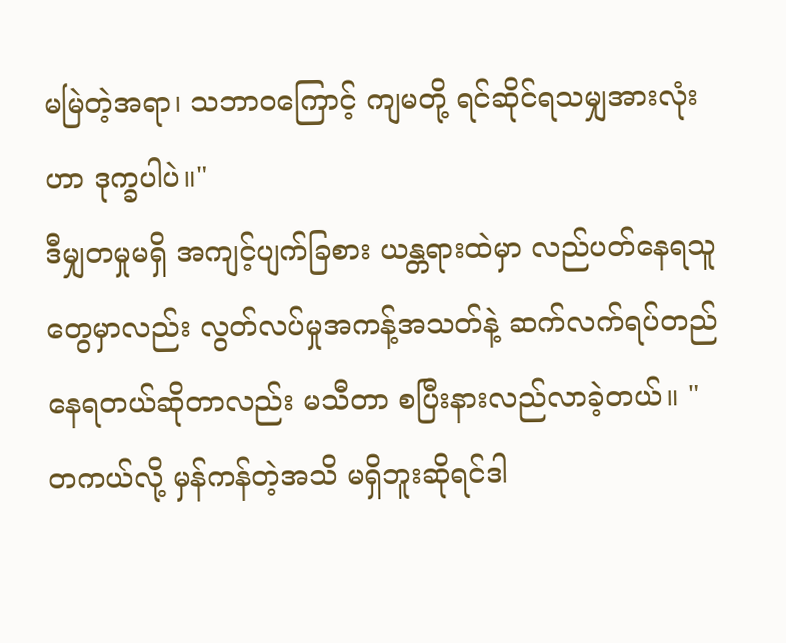မမြဲတဲ့အရာ၊ သဘာဝကြောင့် ကျမတို့ ရင်ဆိုင်ရသမျှအားလုံးဟာ ဒုက္ခပါပဲ။"
ဒီမျှတမှုမရှိ အကျင့်ပျက်ခြစား ယန္တရားထဲမှာ လည်ပတ်နေရသူတွေမှာလည်း လွတ်လပ်မှုအကန့်အသတ်နဲ့ ဆက်လက်ရပ်တည်နေရတယ်ဆိုတာလည်း မသီတာ စပြီးနားလည်လာခဲ့တယ်။ "တကယ်လို့ မှန်ကန်တဲ့အသိ မရှိဘူးဆိုရင်ဒါ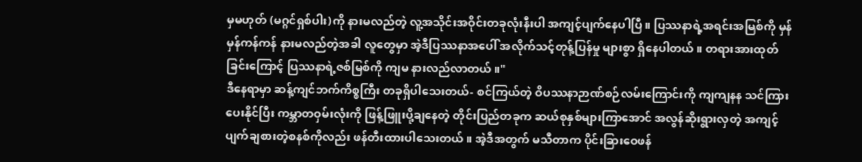မှမဟုတ် (မဂ္ဂင်ရှစ်ပါး)ကို နားမလည်တဲ့ လူ့အသိုင်းအဝိုင်းတခုလုံးနီးပါ အကျင့်ပျက်နေပါပြီ။ ပြဿနာရဲ့အရင်းအမြစ်ကို မှန်မှန်ကန်ကန် နားမလည်တဲ့အခါ လူတွေမှာ အဲ့ဒီပြဿနာအပေါ် အလိုက်သင့်တုန့်ပြန်မှု များစွာ ရှိနေပါတယ်။ တရားအားထုတ်ခြင်းကြောင့် ပြဿနာရဲ့ဇစ်မြစ်ကို ကျမ နားလည်လာတယ်။"
ဒီနေရာမှာ ဆန့်ကျင်ဘက်ကိစ္စကြီး တခုရှိပါသေးတယ်- စင်ကြယ်တဲ့ ဝိပဿနာဉာဏ်စဉ်လမ်းကြောင်းကို ကျကျနန သင်ကြားပေးနိုင်ပြီး ကမ္ဘာတဝှမ်းလုံးကို ဖြန့်ဖြူးပို့ချနေတဲ့ တိုင်းပြည်တခုက ဆယ်စုနှစ်များကြာအောင် အလွန်ဆိုးရွားလှတဲ့ အကျင့်ပျက်ချစားတဲ့စနစ်ကိုလည်း ဖန်တီးထားပါသေးတယ်။ အဲ့ဒီအတွက် မသီတာက ပိုင်းခြားဝေဖန်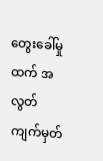တွေးခေါ်မှုထက် အလွတ်ကျက်မှတ်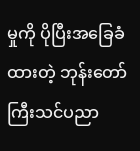မှုကို ပိုပြီးအခြေခံထားတဲ့ ဘုန်းတော်ကြီးသင်ပညာ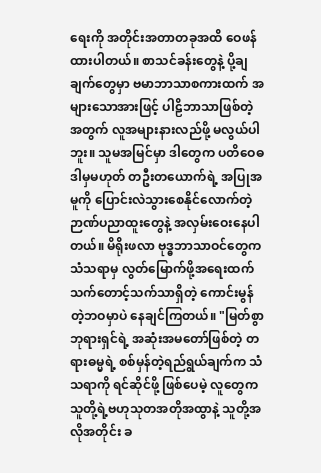ရေးကို အတိုင်းအတာတခုအထိ ဝေဖန်ထားပါတယ်။ စာသင်ခန်းတွေနဲ့ ပို့ချချက်တွေမှာ ဗမာဘာသာစကားထက် အများသောအားဖြင့် ပါဠိဘာသာဖြစ်တဲ့အတွက် လူအများနားလည်ဖို့ မလွယ်ပါဘူး။ သူမအမြင်မှာ ဒါတွေက ပတိဝေဓ ဒါမှမဟုတ် တဦးတယောက်ရဲ့ အပြုအမူကို ပြောင်းလဲသွားစေနိုင်လောက်တဲ့ ဉာဏ်ပညာထူးတွေနဲ့ အလှမ်းဝေးနေပါတယ်။ မိရိုးဖလာ ဗုဒ္ဓဘာသာဝင်တွေက သံသရာမှ လွတ်မြောက်ဖို့အရေးထက် သက်တောင့်သက်သာရှိတဲ့ ကောင်းမွန်တဲ့ဘဝမှာပဲ နေချင်ကြတယ်။ "မြတ်စွာဘုရားရှင်ရဲ့ အဆုံးအမတော်ဖြစ်တဲ့ တရားဓမ္မရဲ့ စစ်မှန်တဲ့ရည်ရွယ်ချက်က သံသရာကို ရင်ဆိုင်ဖို့ ဖြစ်ပေမဲ့ လူတွေက သူတို့ရဲ့ဗဟုသုတအတိုအထွာနဲ့ သူတို့အလိုအတိုင်း ခ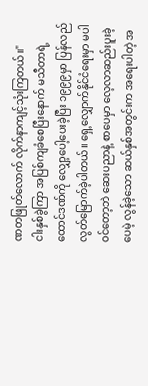ဏတဖြုတ်လောက် လိုက်နာကျင့်သုံးကြတယ်။"
ငါးနှစ်ခွဲကြာ အပြစ်ကျခံစေပြီးနောက် မသီတာရဲ့ထောင်ဒဏ်ကို လျှော့ပေါ့ပေးခဲ့ပြီး ၁၉၉၉မှာ ပြန်လည်လွတ်မြောက်ခဲ့ပါတယ်။ ရှေ့လျှောက်နိုင်ငံရေးမှာ မပါဝင်တော့ဘဲ ဆေးပညာနဲ့ စာပေမှာ လေ့လာဆည်းပူးခဲ့ပေမဲ့ လွန်ခဲ့သော ဆယ်နှစ်အတွင်းက အရေးပါတဲ့ အ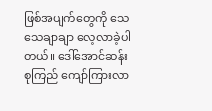ဖြစ်အပျက်တွေကို သေသေချာချာ လေ့လာခဲ့ပါတယ်။ ဒေါ်အောင်ဆန်းစုကြည် ကျော်ကြားလာ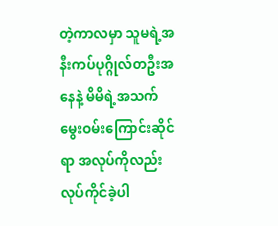တဲ့ကာလမှာ သူမရဲ့အနီးကပ်ပုဂ္ဂိုလ်တဦးအနေနဲ့ မိမိရဲ့အသက်မွေးဝမ်းကြောင်းဆိုင်ရာ အလုပ်ကိုလည်း လုပ်ကိုင်ခဲ့ပါ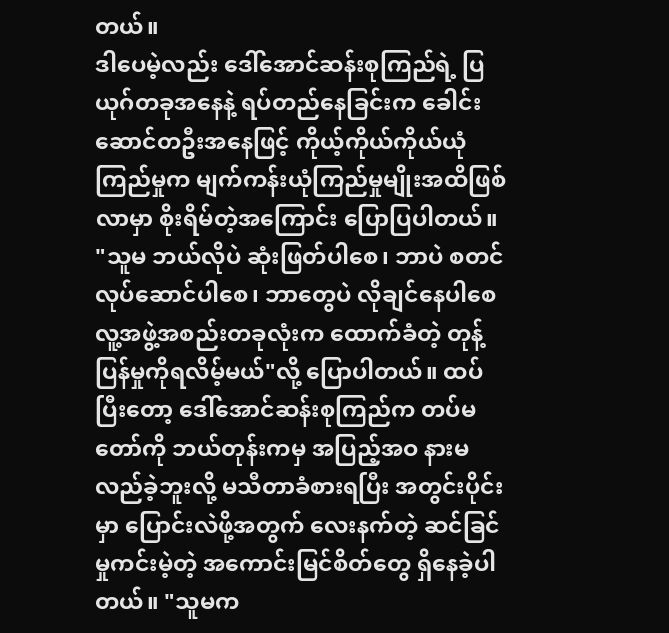တယ်။
ဒါပေမဲ့လည်း ဒေါ်အောင်ဆန်းစုကြည်ရဲ့ ပြယုဂ်တခုအနေနဲ့ ရပ်တည်နေခြင်းက ခေါင်းဆောင်တဦးအနေဖြင့် ကိုယ့်ကိုယ်ကိုယ်ယုံကြည်မှုက မျက်ကန်းယုံကြည်မှုမျိုးအထိဖြစ်လာမှာ စိုးရိမ်တဲ့အကြောင်း ပြောပြပါတယ်။ "သူမ ဘယ်လိုပဲ ဆုံးဖြတ်ပါစေ၊ ဘာပဲ စတင်လုပ်ဆောင်ပါစေ၊ ဘာတွေပဲ လိုချင်နေပါစေ လူ့အဖွဲ့အစည်းတခုလုံးက ထောက်ခံတဲ့ တုန့်ပြန်မှုကိုရလိမ့်မယ်"လို့ ပြောပါတယ်။ ထပ်ပြီးတော့ ဒေါ်အောင်ဆန်းစုကြည်က တပ်မတော်ကို ဘယ်တုန်းကမှ အပြည့်အဝ နားမလည်ခဲ့ဘူးလို့ မသီတာခံစားရပြီး အတွင်းပိုင်းမှာ ပြောင်းလဲဖို့အတွက် လေးနက်တဲ့ ဆင်ခြင်မှုကင်းမဲ့တဲ့ အကောင်းမြင်စိတ်တွေ ရှိနေခဲ့ပါတယ်။ "သူမက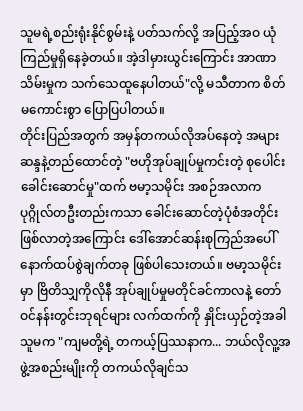သူမရဲ့စည်းရုံးနိုင်စွမ်းနဲ့ ပတ်သက်လို့ အပြည့်အဝ ယုံကြည်မှုရှိနေခဲ့တယ်။ အဲ့ဒါမှားယွင်းကြောင်း အာဏာသိမ်းမှုက သက်သေထူနေပါတယ်"လို့ မသီတာက စိတ်မကောင်းစွာ ပြောပြပါတယ်။
တိုင်းပြည်အတွက် အမှန်တကယ်လိုအပ်နေတဲ့ အများဆန္ဒနဲ့တည်ထောင်တဲ့ "ဗဟိုအုပ်ချုပ်မှုကင်းတဲ့ စုပေါင်းခေါင်းဆောင်မှု"ထက် ဗမာ့သမိုင်း အစဉ်အလာက ပုဂ္ဂိုလ်တဦးတည်းကသာ ခေါင်းဆောင်တဲ့ပုံစံအတိုင်း ဖြစ်လာတဲ့အကြောင်း ဒေါ်အောင်ဆန်းစုကြည်အပေါ် နောက်ထပ်စွဲချက်တခု ဖြစ်ပါသေးတယ်။ ဗမာ့သမိုင်းမှာ ဗြိတိသျှကိုလိုနီ အုပ်ချုပ်မှုမတိုင်ခင်ကာလနဲ့ တော်ဝင်နန်းတွင်းဘုရင်များ လက်ထက်ကို နှိုင်းယှဉ်တဲ့အခါ သူမက "ကျမတို့ရဲ့ တကယ့်ပြဿနာက... ဘယ်လိုလူ့အဖွဲ့အစည်းမျိုးကို တကယ်လိုချင်သ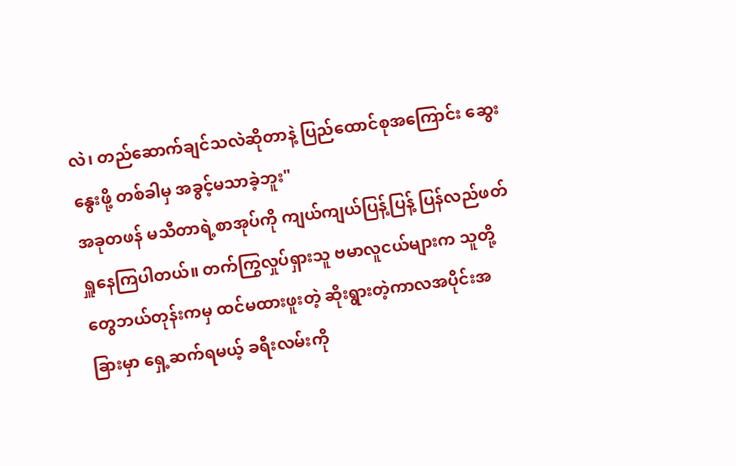လဲ၊ တည်ဆောက်ချင်သလဲဆိုတာနဲ့ ပြည်ထောင်စုအကြောင်း ဆွေးနွေးဖို့ တစ်ခါမှ အခွင့်မသာခဲ့ဘူး"
အခုတဖန် မသီတာရဲ့စာအုပ်ကို ကျယ်ကျယ်ပြန့်ပြန့် ပြန်လည်ဖတ်ရှူနေကြပါတယ်။ တက်ကြွလှုပ်ရှားသူ ဗမာလူငယ်များက သူတို့တွေဘယ်တုန်းကမှ ထင်မထားဖူးတဲ့ ဆိုးရွားတဲ့ကာလအပိုင်းအခြားမှာ ရှေ့ဆက်ရမယ့် ခရီးလမ်းကို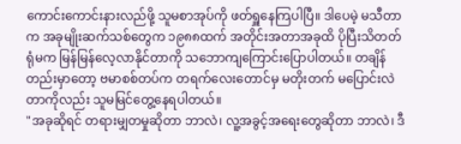ကောင်းကောင်းနားလည်ဖို့ သူမစာအုပ်ကို ဖတ်ရှူနေကြပါပြီ။ ဒါပေမဲ့ မသီတာက အခုမျိုးဆက်သစ်တွေက ၁၉၈၈ထက် အတိုင်းအတာအခုထိ ပိုပြီးသိတတ်ရုံမက မြန်မြန်လေ့လာနိုင်တာကို သဘောကျကြောင်းပြောပါတယ်။ တချိန်တည်းမှာတော့ ဗမာစစ်တပ်က တရက်လေးတောင်မှ မတိုးတက် မပြောင်းလဲတာကိုလည်း သူမမြင်တွေ့နေရပါတယ်။
"အခုဆိုရင် တရားမျှတမှုဆိုတာ ဘာလဲ၊ လူ့အခွင့်အရေးတွေဆိုတာ ဘာလဲ၊ ဒီ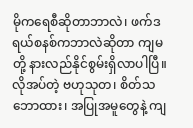မိုကရေစီဆိုတာဘာလဲ၊ ဖက်ဒရယ်စနစ်ကဘာလဲဆိုတာ ကျမတို့ နားလည်နိုင်စွမ်းရှိလာပါပြီ။ လိုအပ်တဲ့ ဗဟုသုတ၊ စိတ်သဘောထား၊ အပြုအမူတွေနဲ့ ကျ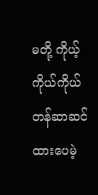မတို့ ကိုယ့်ကိုယ်ကိုယ် တန်ဆာဆင်ထားပေမဲ့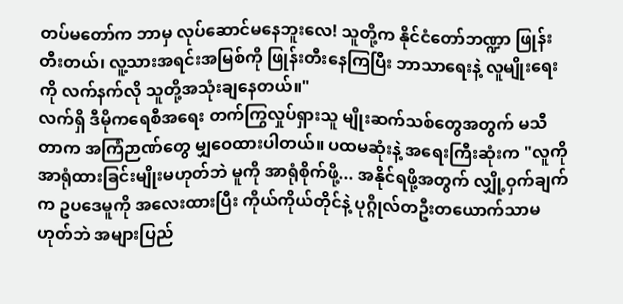တပ်မတော်က ဘာမှ လုပ်ဆောင်မနေဘူးလေ! သူတို့က နိုင်ငံတော်ဘဏ္ဍာ ဖြုန်းတီးတယ်၊ လူ့သားအရင်းအမြစ်ကို ဖြုန်းတီးနေကြပြီး ဘာသာရေးနဲ့ လူမျိုးရေးကို လက်နက်လို သူတို့အသုံးချနေတယ်။"
လက်ရှိ ဒီမိုကရေစီအရေး တက်ကြွလှုပ်ရှားသူ မျိုးဆက်သစ်တွေအတွက် မသီတာက အကြံဉာဏ်တွေ မျှဝေထားပါတယ်။ ပထမဆုံးနဲ့ အရေးကြီးဆုံးက "လူကို အာရုံထားခြင်းမျိုးမဟုတ်ဘဲ မူကို အာရုံစိုက်ဖို့... အနိုင်ရဖို့အတွက် လျှို့ဝှက်ချက်က ဥပဒေမူကို အလေးထားပြီး ကိုယ်ကိုယ်တိုင်နဲ့ ပုဂ္ဂိုလ်တဦးတယောက်သာမဟုတ်ဘဲ အများပြည်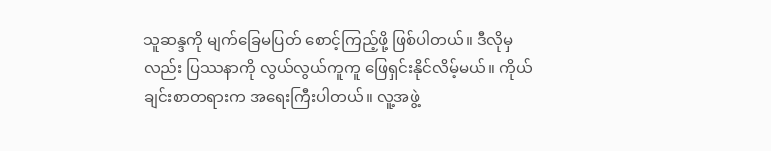သူဆန္ဒကို မျက်ခြေမပြတ် စောင့်ကြည့်ဖို့ ဖြစ်ပါတယ်။ ဒီလိုမှလည်း ပြဿနာကို လွယ်လွယ်ကူကူ ဖြေရှင်းနိုင်လိမ့်မယ်။ ကိုယ်ချင်းစာတရားက အရေးကြီးပါတယ်။ လူ့အဖွဲ့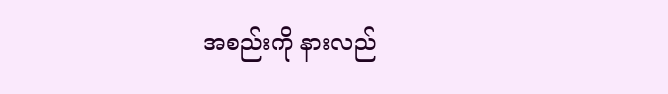အစည်းကို နားလည်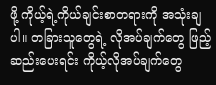ဖို့ ကိုယ့်ရဲ့ကိုယ်ချင်းစာတရားကို အသုံးချပါ။ တခြားသူတွေရဲ့ လိုအပ်ချက်တွေ ဖြည့်ဆည်းပေးရင်း ကိုယ့်လိုအပ်ချက်တွေ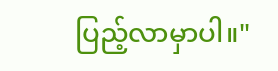ပြည့်လာမှာပါ။"